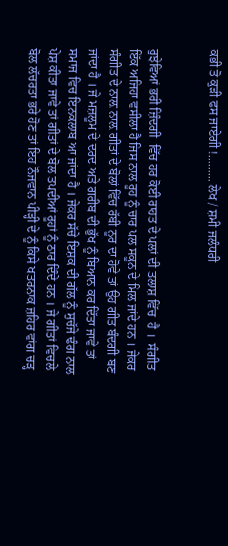ਕਭੀ ਤੋ ਕੁੜੀ ਫਸ ਜਾਏਗੀ !......... ਲੇਖ / ਸ਼ਮੀ ਜਲੰਧਰੀ


ਰੁਝੇਵਿਆਂ ਭਰੀ ਜ਼ਿੰਦਗੀ  ਵਿੱਚ ਹਰ ਕੋਈ ਰਾਹਤ ਦੇ ਪਲਾਂ ਦੀ ਤਲਾਸ਼ ਵਿੱਚ  ਹੈ ।  ਸੰਗੀਤ ਇੱਕ ਅਜਿਹਾ ਵਸੀਲਾ ਹੈ ਜਿਸ ਨਾਲ ਰੂਹ ਨੂੰ ਚਾਰ ਪਲ ਸਕੂਨ ਦੇ ਮਿਲ ਜਾਂਦੇ ਹਨ । ਜੇਕਰ ਸੰਗੀਤ ਦੇ ਨਾਲ਼ ਨਾਲ਼ ਗੀਤਾਂ ਦੇ ਬੋਲਾਂ ਵਿੱਚ ਰੱਬੀ ਨੂਰ ਦਾ ਹੋਵੇ ਤਾਂ ਉਹ ਗੀਤ ਬੰਦਗੀ ਬਣ ਜਾਂਦਾ ਹੈ । ਜੇ ਮਜ਼ਲੂਮ ਦੇ ਦਰਦ ਅਤੇ ਗਰੀਬ ਦੀ ਭੁੱਖ ਨੂੰ ਬਿਆਨ ਕਰ ਦਿੱਤਾ ਜਾਵੇ ਤਾਂ ਸਮਾਜ ਵਿਚ ਇਨਕਲਾਬ ਆ ਜਾਂਦਾ ਹੈ । ਜੇਕਰ ਸੱਚੇ ਇਸ਼ਕ ਦੀ ਗੱਲ ਨੂੰ ਸੁਚੱਜੇ ਢੰਗ ਨਾਲ ਪੇਸ਼ ਕੀਤਾ ਜਾਵੇ ਤਾਂ ਗੀਤਾਂ ਦੇ ਬੋਲ ਤਪਦੀਆਂ ਰੂਹਾਂ ਨੂੰ ਠਾਰ ਦਿੰਦੇ ਹਨ । ਜੇ ਗੀਤਾਂ ਵਿਚਲੇ ਬੋਲ ਲੱਚਰਤਾ ਭਰੇ ਹੋਣ ਤਾਂ ਇਹ ਨੌਜਵਾਨ ਪੀੜ੍ਹੀ ਦੇ ਨੂੰ ਕਿਸੇ ਖਤਰਨਾਕ ਜ਼ਹਿਰ ਵਾਂਗ ਚੜ੍ਹ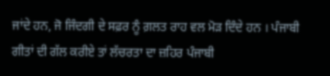ਜਾਂਦੇ ਹਨ, ਜੋ ਜਿੰਦਗੀ ਦੇ ਸਫ਼ਰ ਨੂੰ ਗ਼ਲਤ ਰਾਹ ਵਲ ਮੋੜ ਦਿੰਦੇ ਹਨ । ਪੰਜਾਬੀ ਗੀਤਾਂ ਦੀ ਗੱਲ ਕਰੀਏ ਤਾਂ ਲੱਚਰਤਾ ਦਾ ਜ਼ਹਿਰ ਪੰਜਾਬੀ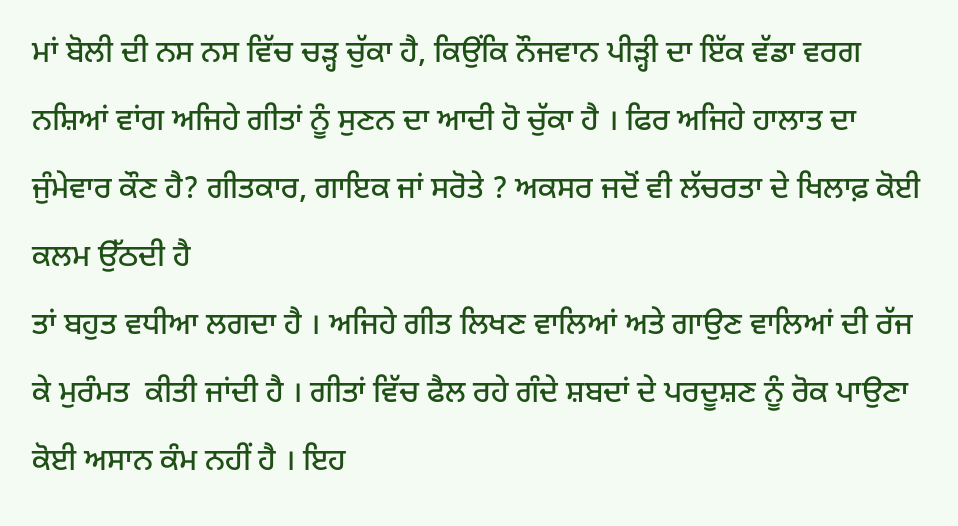ਮਾਂ ਬੋਲੀ ਦੀ ਨਸ ਨਸ ਵਿੱਚ ਚੜ੍ਹ ਚੁੱਕਾ ਹੈ, ਕਿਉਂਕਿ ਨੌਜਵਾਨ ਪੀੜ੍ਹੀ ਦਾ ਇੱਕ ਵੱਡਾ ਵਰਗ ਨਸ਼ਿਆਂ ਵਾਂਗ ਅਜਿਹੇ ਗੀਤਾਂ ਨੂੰ ਸੁਣਨ ਦਾ ਆਦੀ ਹੋ ਚੁੱਕਾ ਹੈ । ਫਿਰ ਅਜਿਹੇ ਹਾਲਾਤ ਦਾ ਜੁੰਮੇਵਾਰ ਕੌਣ ਹੈ? ਗੀਤਕਾਰ, ਗਾਇਕ ਜਾਂ ਸਰੋਤੇ ? ਅਕਸਰ ਜਦੋਂ ਵੀ ਲੱਚਰਤਾ ਦੇ ਖਿਲਾਫ਼ ਕੋਈ ਕਲਮ ਉੱਠਦੀ ਹੈ
ਤਾਂ ਬਹੁਤ ਵਧੀਆ ਲਗਦਾ ਹੈ । ਅਜਿਹੇ ਗੀਤ ਲਿਖਣ ਵਾਲਿਆਂ ਅਤੇ ਗਾਉਣ ਵਾਲਿਆਂ ਦੀ ਰੱਜ ਕੇ ਮੁਰੰਮਤ  ਕੀਤੀ ਜਾਂਦੀ ਹੈ । ਗੀਤਾਂ ਵਿੱਚ ਫੈਲ ਰਹੇ ਗੰਦੇ ਸ਼ਬਦਾਂ ਦੇ ਪਰਦੂਸ਼ਣ ਨੂੰ ਰੋਕ ਪਾਉਣਾ ਕੋਈ ਅਸਾਨ ਕੰਮ ਨਹੀਂ ਹੈ । ਇਹ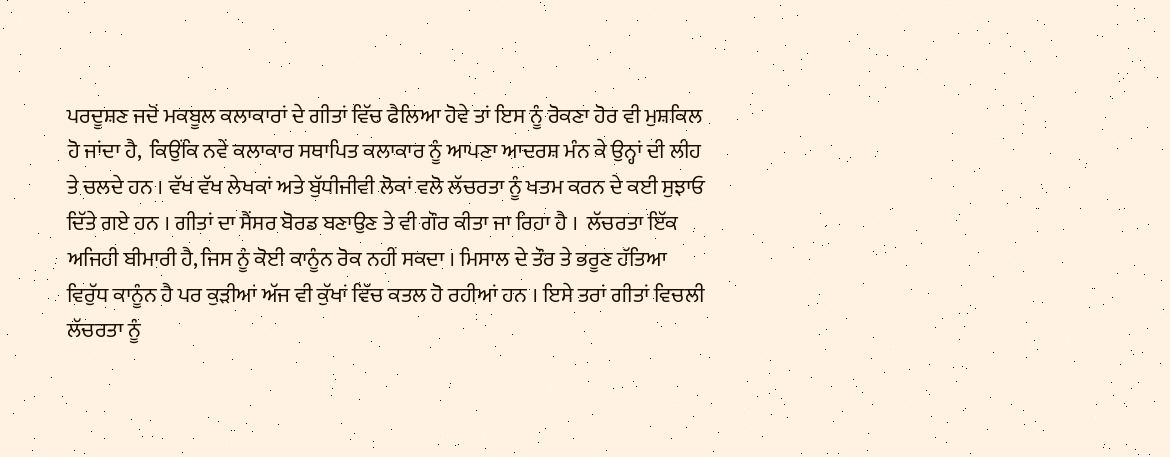ਪਰਦੂਸ਼ਣ ਜਦੋਂ ਮਕਬੂਲ ਕਲਾਕਾਰਾਂ ਦੇ ਗੀਤਾਂ ਵਿੱਚ ਫੈਲਿਆ ਹੋਵੇ ਤਾਂ ਇਸ ਨੂੰ ਰੋਕਣਾ ਹੋਰ ਵੀ ਮੁਸ਼ਕਿਲ ਹੋ ਜਾਂਦਾ ਹੈ,  ਕਿਉਂਕਿ ਨਵੇਂ ਕਲਾਕਾਰ ਸਥਾਪਿਤ ਕਲਾਕਾਰ ਨੂੰ ਆਪਣਾ ਆਦਰਸ਼ ਮੰਨ ਕੇ ਉਨ੍ਹਾਂ ਦੀ ਲੀਹ ਤੇ ਚਲਦੇ ਹਨ । ਵੱਖ ਵੱਖ ਲੇਖਕਾਂ ਅਤੇ ਬੁੱਧੀਜੀਵੀ ਲੋਕਾਂ ਵਲੋ ਲੱਚਰਤਾ ਨੂੰ ਖਤਮ ਕਰਨ ਦੇ ਕਈ ਸੁਝਾਓ ਦਿੱਤੇ ਗਏ ਹਨ । ਗੀਤਾਂ ਦਾ ਸੈਂਸਰ ਬੋਰਡ ਬਣਾਉਣ ਤੇ ਵੀ ਗੌਰ ਕੀਤਾ ਜਾ ਰਿਹਾ ਹੈ ।  ਲੱਚਰਤਾ ਇੱਕ ਅਜਿਹੀ ਬੀਮਾਰੀ ਹੈ, ਜਿਸ ਨੂੰ ਕੋਈ ਕਾਨੂੰਨ ਰੋਕ ਨਹੀਂ ਸਕਦਾ । ਮਿਸਾਲ ਦੇ ਤੌਰ ਤੇ ਭਰੂਣ ਹੱਤਿਆ ਵਿਰੁੱਧ ਕਾਨੂੰਨ ਹੈ ਪਰ ਕੁੜੀਆਂ ਅੱਜ ਵੀ ਕੁੱਖਾਂ ਵਿੱਚ ਕਤਲ ਹੋ ਰਹੀਆਂ ਹਨ । ਇਸੇ ਤਰਾਂ ਗੀਤਾਂ ਵਿਚਲੀ ਲੱਚਰਤਾ ਨੂੰ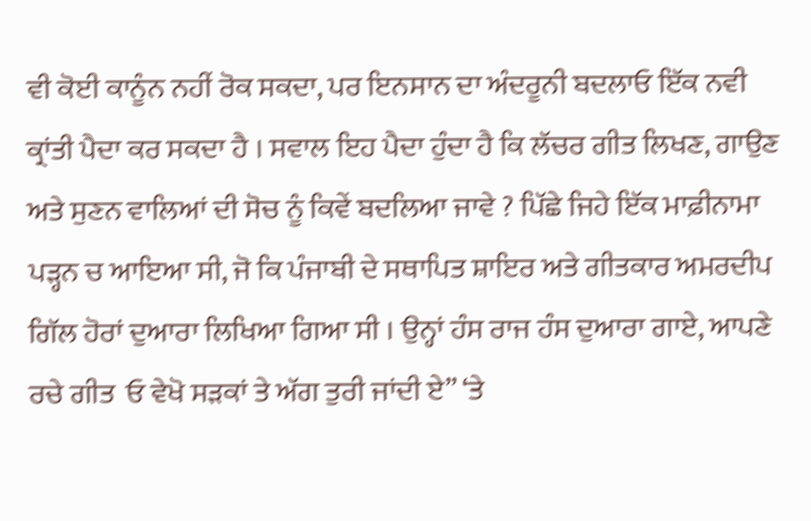ਵੀ ਕੋਈ ਕਾਨੂੰਨ ਨਹੀਂ ਰੋਕ ਸਕਦਾ, ਪਰ ਇਨਸਾਨ ਦਾ ਅੰਦਰੂਨੀ ਬਦਲਾਓ ਇੱਕ ਨਵੀ ਕ੍ਰਾਂਤੀ ਪੈਦਾ ਕਰ ਸਕਦਾ ਹੈ । ਸਵਾਲ ਇਹ ਪੈਦਾ ਹੁੰਦਾ ਹੈ ਕਿ ਲੱਚਰ ਗੀਤ ਲਿਖਣ, ਗਾਉਣ  ਅਤੇ ਸੁਣਨ ਵਾਲਿਆਂ ਦੀ ਸੋਚ ਨੂੰ ਕਿਵੇਂ ਬਦਲਿਆ ਜਾਵੇ ? ਪਿੱਛੇ ਜਿਹੇ ਇੱਕ ਮਾਫ਼ੀਨਾਮਾ ਪੜ੍ਹਨ ਚ ਆਇਆ ਸੀ, ਜੋ ਕਿ ਪੰਜਾਬੀ ਦੇ ਸਥਾਪਿਤ ਸ਼ਾਇਰ ਅਤੇ ਗੀਤਕਾਰ ਅਮਰਦੀਪ ਗਿੱਲ ਹੋਰਾਂ ਦੁਆਰਾ ਲਿਖਿਆ ਗਿਆ ਸੀ । ਉਨ੍ਹਾਂ ਹੰਸ ਰਾਜ ਹੰਸ ਦੁਆਰਾ ਗਾਏ, ਆਪਣੇ ਰਚੇ ਗੀਤ  ਓ ਵੇਖੋ ਸੜਕਾਂ ਤੇ ਅੱਗ ਤੁਰੀ ਜਾਂਦੀ ਏ” ‘ਤੇ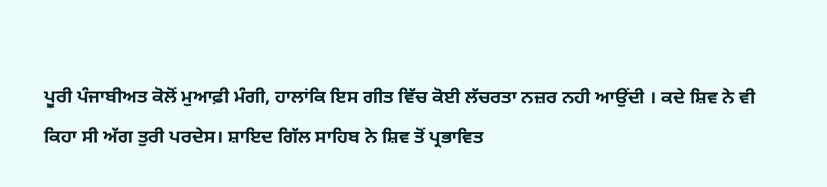ਪੂਰੀ ਪੰਜਾਬੀਅਤ ਕੋਲੋਂ ਮੁਆਫ਼ੀ ਮੰਗੀ, ਹਾਲਾਂਕਿ ਇਸ ਗੀਤ ਵਿੱਚ ਕੋਈ ਲੱਚਰਤਾ ਨਜ਼ਰ ਨਹੀ ਆਉਂਦੀ । ਕਦੇ ਸ਼ਿਵ ਨੇ ਵੀ ਕਿਹਾ ਸੀ ਅੱਗ ਤੁਰੀ ਪਰਦੇਸ। ਸ਼ਾਇਦ ਗਿੱਲ ਸਾਹਿਬ ਨੇ ਸ਼ਿਵ ਤੋਂ ਪ੍ਰਭਾਵਿਤ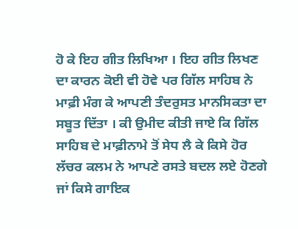ਹੋ ਕੇ ਇਹ ਗੀਤ ਲਿਖਿਆ । ਇਹ ਗੀਤ ਲਿਖਣ ਦਾ ਕਾਰਨ ਕੋਈ ਵੀ ਹੋਵੇ ਪਰ ਗਿੱਲ ਸਾਹਿਬ ਨੇ ਮਾਫ਼ੀ ਮੰਗ ਕੇ ਆਪਣੀ ਤੰਦਰੁਸਤ ਮਾਨਸਿਕਤਾ ਦਾ ਸਬੂਤ ਦਿੱਤਾ । ਕੀ ਉਮੀਦ ਕੀਤੀ ਜਾਏ ਕਿ ਗਿੱਲ ਸਾਹਿਬ ਦੇ ਮਾਫ਼ੀਨਾਮੇ ਤੋਂ ਸੇਧ ਲੈ ਕੇ ਕਿਸੇ ਹੋਰ ਲੱਚਰ ਕਲਮ ਨੇ ਆਪਣੇ ਰਸਤੇ ਬਦਲ ਲਏ ਹੋਣਗੇ ਜਾਂ ਕਿਸੇ ਗਾਇਕ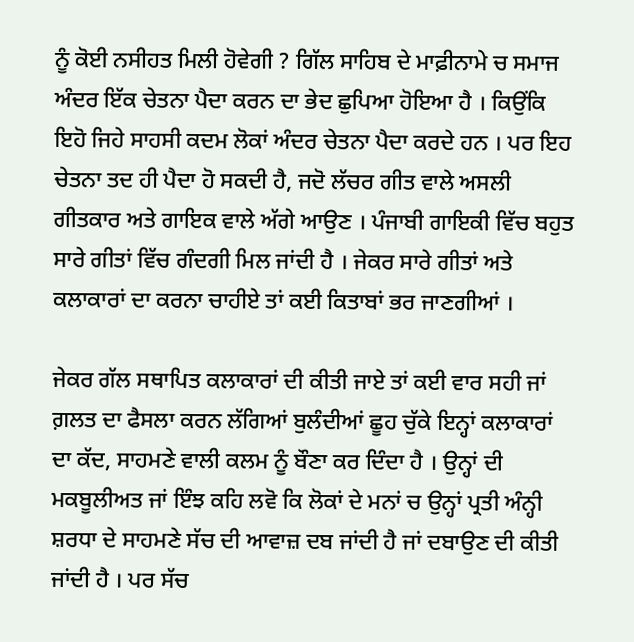ਨੂੰ ਕੋਈ ਨਸੀਹਤ ਮਿਲੀ ਹੋਵੇਗੀ ? ਗਿੱਲ ਸਾਹਿਬ ਦੇ ਮਾਫ਼ੀਨਾਮੇ ਚ ਸਮਾਜ ਅੰਦਰ ਇੱਕ ਚੇਤਨਾ ਪੈਦਾ ਕਰਨ ਦਾ ਭੇਦ ਛੁਪਿਆ ਹੋਇਆ ਹੈ । ਕਿਉਂਕਿ ਇਹੋ ਜਿਹੇ ਸਾਹਸੀ ਕਦਮ ਲੋਕਾਂ ਅੰਦਰ ਚੇਤਨਾ ਪੈਦਾ ਕਰਦੇ ਹਨ । ਪਰ ਇਹ ਚੇਤਨਾ ਤਦ ਹੀ ਪੈਦਾ ਹੋ ਸਕਦੀ ਹੈ, ਜਦੋ ਲੱਚਰ ਗੀਤ ਵਾਲੇ ਅਸਲੀ ਗੀਤਕਾਰ ਅਤੇ ਗਾਇਕ ਵਾਲੇ ਅੱਗੇ ਆਉਣ । ਪੰਜਾਬੀ ਗਾਇਕੀ ਵਿੱਚ ਬਹੁਤ ਸਾਰੇ ਗੀਤਾਂ ਵਿੱਚ ਗੰਦਗੀ ਮਿਲ ਜਾਂਦੀ ਹੈ । ਜੇਕਰ ਸਾਰੇ ਗੀਤਾਂ ਅਤੇ ਕਲਾਕਾਰਾਂ ਦਾ ਕਰਨਾ ਚਾਹੀਏ ਤਾਂ ਕਈ ਕਿਤਾਬਾਂ ਭਰ ਜਾਣਗੀਆਂ ।

ਜੇਕਰ ਗੱਲ ਸਥਾਪਿਤ ਕਲਾਕਾਰਾਂ ਦੀ ਕੀਤੀ ਜਾਏ ਤਾਂ ਕਈ ਵਾਰ ਸਹੀ ਜਾਂ ਗ਼ਲਤ ਦਾ ਫੈਸਲਾ ਕਰਨ ਲੱਗਿਆਂ ਬੁਲੰਦੀਆਂ ਛੂਹ ਚੁੱਕੇ ਇਨ੍ਹਾਂ ਕਲਾਕਾਰਾਂ ਦਾ ਕੱਦ, ਸਾਹਮਣੇ ਵਾਲੀ ਕਲਮ ਨੂੰ ਬੌਣਾ ਕਰ ਦਿੰਦਾ ਹੈ । ਉਨ੍ਹਾਂ ਦੀ ਮਕਬੂਲੀਅਤ ਜਾਂ ਇੰਝ ਕਹਿ ਲਵੋ ਕਿ ਲੋਕਾਂ ਦੇ ਮਨਾਂ ਚ ਉਨ੍ਹਾਂ ਪ੍ਰਤੀ ਅੰਨ੍ਹੀ ਸ਼ਰਧਾ ਦੇ ਸਾਹਮਣੇ ਸੱਚ ਦੀ ਆਵਾਜ਼ ਦਬ ਜਾਂਦੀ ਹੈ ਜਾਂ ਦਬਾਉਣ ਦੀ ਕੀਤੀ ਜਾਂਦੀ ਹੈ । ਪਰ ਸੱਚ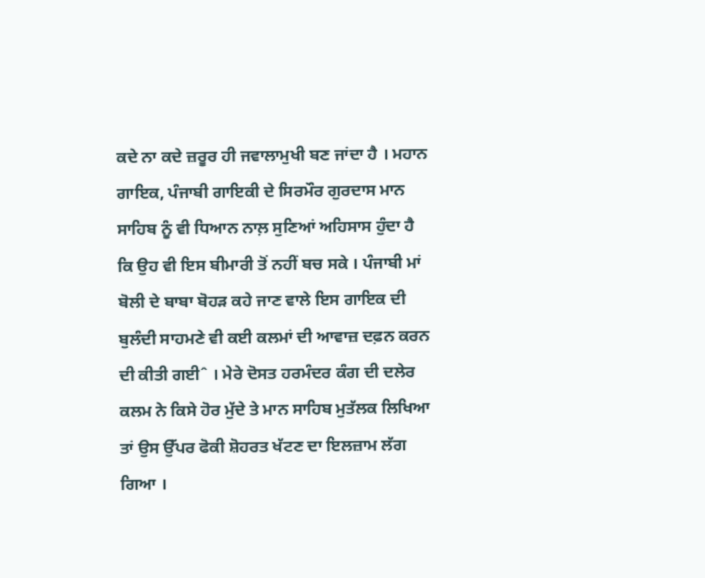ਕਦੇ ਨਾ ਕਦੇ ਜ਼ਰੂਰ ਹੀ ਜਵਾਲਾਮੁਖੀ ਬਣ ਜਾਂਦਾ ਹੈ । ਮਹਾਨ ਗਾਇਕ, ਪੰਜਾਬੀ ਗਾਇਕੀ ਦੇ ਸਿਰਮੌਰ ਗੁਰਦਾਸ ਮਾਨ ਸਾਹਿਬ ਨੂੰ ਵੀ ਧਿਆਨ ਨਾਲ਼ ਸੁਣਿਆਂ ਅਹਿਸਾਸ ਹੁੰਦਾ ਹੈ ਕਿ ਉਹ ਵੀ ਇਸ ਬੀਮਾਰੀ ਤੋਂ ਨਹੀਂ ਬਚ ਸਕੇ । ਪੰਜਾਬੀ ਮਾਂ ਬੋਲੀ ਦੇ ਬਾਬਾ ਬੋਹੜ ਕਹੇ ਜਾਣ ਵਾਲੇ ਇਸ ਗਾਇਕ ਦੀ ਬੁਲੰਦੀ ਸਾਹਮਣੇ ਵੀ ਕਈ ਕਲਮਾਂ ਦੀ ਆਵਾਜ਼ ਦਫ਼ਨ ਕਰਨ ਦੀ ਕੀਤੀ ਗਈˆ । ਮੇਰੇ ਦੋਸਤ ਹਰਮੰਦਰ ਕੰਗ ਦੀ ਦਲੇਰ ਕਲਮ ਨੇ ਕਿਸੇ ਹੋਰ ਮੁੱਦੇ ਤੇ ਮਾਨ ਸਾਹਿਬ ਮੁਤੱਲਕ ਲਿਖਿਆ ਤਾਂ ਉਸ ਉੱਪਰ ਫੋਕੀ ਸ਼ੋਹਰਤ ਖੱਟਣ ਦਾ ਇਲਜ਼ਾਮ ਲੱਗ ਗਿਆ ।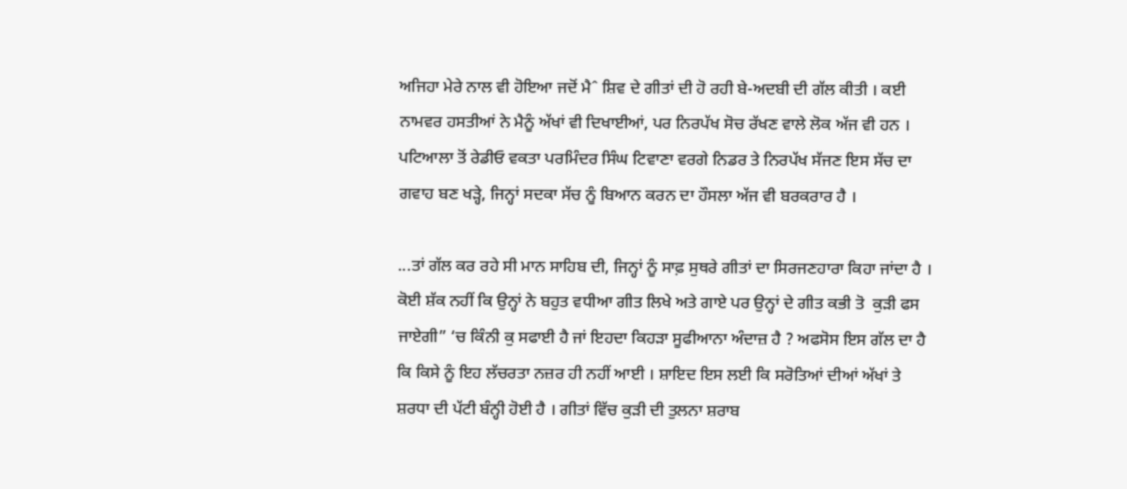ਅਜਿਹਾ ਮੇਰੇ ਨਾਲ ਵੀ ਹੋਇਆ ਜਦੋਂ ਮੈˆ ਸ਼ਿਵ ਦੇ ਗੀਤਾਂ ਦੀ ਹੋ ਰਹੀ ਬੇ-ਅਦਬੀ ਦੀ ਗੱਲ ਕੀਤੀ । ਕਈ ਨਾਮਵਰ ਹਸਤੀਆਂ ਨੇ ਮੈਨੂੰ ਅੱਖਾਂ ਵੀ ਦਿਖਾਈਆਂ, ਪਰ ਨਿਰਪੱਖ ਸੋਚ ਰੱਖਣ ਵਾਲੇ ਲੋਕ ਅੱਜ ਵੀ ਹਨ । ਪਟਿਆਲਾ ਤੋਂ ਰੇਡੀਓ ਵਕਤਾ ਪਰਮਿੰਦਰ ਸਿੰਘ ਟਿਵਾਣਾ ਵਰਗੇ ਨਿਡਰ ਤੇ ਨਿਰਪੱਖ ਸੱਜਣ ਇਸ ਸੱਚ ਦਾ ਗਵਾਹ ਬਣ ਖੜ੍ਹੇ, ਜਿਨ੍ਹਾਂ ਸਦਕਾ ਸੱਚ ਨੂੰ ਬਿਆਨ ਕਰਨ ਦਾ ਹੌਸਲਾ ਅੱਜ ਵੀ ਬਰਕਰਾਰ ਹੈ ।

...ਤਾਂ ਗੱਲ ਕਰ ਰਹੇ ਸੀ ਮਾਨ ਸਾਹਿਬ ਦੀ, ਜਿਨ੍ਹਾਂ ਨੂੰ ਸਾਫ਼ ਸੁਥਰੇ ਗੀਤਾਂ ਦਾ ਸਿਰਜਣਹਾਰਾ ਕਿਹਾ ਜਾਂਦਾ ਹੈ । ਕੋਈ ਸ਼ੱਕ ਨਹੀਂ ਕਿ ਉਨ੍ਹਾਂ ਨੇ ਬਹੁਤ ਵਧੀਆ ਗੀਤ ਲਿਖੇ ਅਤੇ ਗਾਏ ਪਰ ਉਨ੍ਹਾਂ ਦੇ ਗੀਤ ਕਭੀ ਤੋ  ਕੁੜੀ ਫਸ ਜਾਏਗੀ” ‘ਚ ਕਿੰਨੀ ਕੁ ਸਫਾਈ ਹੈ ਜਾਂ ਇਹਦਾ ਕਿਹੜਾ ਸੂਫੀਆਨਾ ਅੰਦਾਜ਼ ਹੈ ? ਅਫਸੋਸ ਇਸ ਗੱਲ ਦਾ ਹੈ ਕਿ ਕਿਸੇ ਨੂੰ ਇਹ ਲੱਚਰਤਾ ਨਜ਼ਰ ਹੀ ਨਹੀਂ ਆਈ । ਸ਼ਾਇਦ ਇਸ ਲਈ ਕਿ ਸਰੋਤਿਆਂ ਦੀਆਂ ਅੱਖਾਂ ਤੇ ਸ਼ਰਧਾ ਦੀ ਪੱਟੀ ਬੰਨ੍ਹੀ ਹੋਈ ਹੈ । ਗੀਤਾਂ ਵਿੱਚ ਕੁੜੀ ਦੀ ਤੁਲਨਾ ਸ਼ਰਾਬ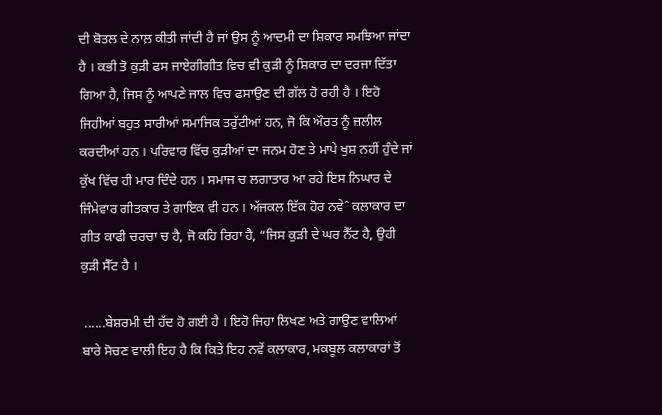ਦੀ ਬੋਤਲ ਦੇ ਨਾਲ਼ ਕੀਤੀ ਜਾਂਦੀ ਹੈ ਜਾਂ ਉਸ ਨੂੰ ਆਦਮੀ ਦਾ ਸ਼ਿਕਾਰ ਸਮਝਿਆ ਜਾਂਦਾ ਹੈ । ਕਭੀ ਤੋ ਕੁੜੀ ਫਸ ਜਾਏਗੀਗੀਤ ਵਿਚ ਵੀ ਕੁੜੀ ਨੂੰ ਸ਼ਿਕਾਰ ਦਾ ਦਰਜਾ ਦਿੱਤਾ ਗਿਆ ਹੈ, ਜਿਸ ਨੂੰ ਆਪਣੇ ਜਾਲ ਵਿਚ ਫਸਾਉਣ ਦੀ ਗੱਲ ਹੋ ਰਹੀ ਹੈ । ਇਹੋ ਜਿਹੀਆਂ ਬਹੁਤ ਸਾਰੀਆਂ ਸਮਾਜਿਕ ਤਰੁੱਟੀਆਂ ਹਨ, ਜੋ ਕਿ ਔਰਤ ਨੂੰ ਜ਼ਲੀਲ ਕਰਦੀਆਂ ਹਨ । ਪਰਿਵਾਰ ਵਿੱਚ ਕੁੜੀਆਂ ਦਾ ਜਨਮ ਹੋਣ ਤੇ ਮਾਪੇ ਖੁਸ਼ ਨਹੀਂ ਹੁੰਦੇ ਜਾਂ ਕੁੱਖ ਵਿੱਚ ਹੀ ਮਾਰ ਦਿੰਦੇ ਹਨ । ਸਮਾਜ ਚ ਲਗਾਤਾਰ ਆ ਰਹੇ ਇਸ ਨਿਘਾਰ ਦੇ ਜਿੰਮੇਵਾਰ ਗੀਤਕਾਰ ਤੇ ਗਾਇਕ ਵੀ ਹਨ । ਅੱਜਕਲ ਇੱਕ ਹੋਰ ਨਵੇˆ ਕਲਾਕਾਰ ਦਾ ਗੀਤ ਕਾਫੀ ਚਰਚਾ ਚ ਹੈ, ਜੋ ਕਹਿ ਰਿਹਾ ਹੈ, “ਜਿਸ ਕੁੜੀ ਦੇ ਘਰ ਨੈੱਟ ਹੈ, ਉਹੀ ਕੁੜੀ ਸੈੱਟ ਹੈ ।

 ......ਬੇਸ਼ਰਮੀ ਦੀ ਹੱਦ ਹੋ ਗਈ ਹੈ । ਇਹੋ ਜਿਹਾ ਲਿਖਣ ਅਤੇ ਗਾਉਣ ਵਾਲਿਆਂ ਬਾਰੇ ਸੋਚਣ ਵਾਲੀ ਇਹ ਹੈ ਕਿ ਕਿਤੇ ਇਹ ਨਵੇਂ ਕਲਾਕਾਰ, ਮਕਬੂਲ ਕਲਾਕਾਰਾਂ ਤੋਂ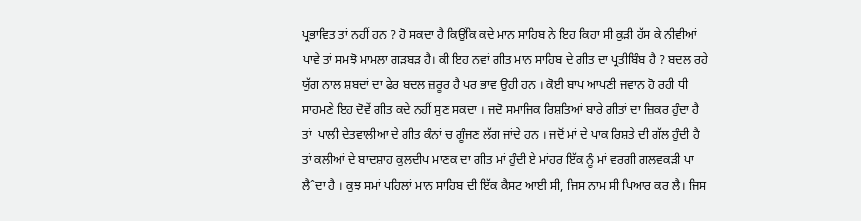ਪ੍ਰਭਾਵਿਤ ਤਾਂ ਨਹੀਂ ਹਨ ? ਹੋ ਸਕਦਾ ਹੈ ਕਿਉਂਕਿ ਕਦੇ ਮਾਨ ਸਾਹਿਬ ਨੇ ਇਹ ਕਿਹਾ ਸੀ ਕੁੜੀ ਹੱਸ ਕੇ ਨੀਵੀਆਂ ਪਾਵੇ ਤਾਂ ਸਮਝੋ ਮਾਮਲਾ ਗੜਬੜ ਹੈ। ਕੀ ਇਹ ਨਵਾਂ ਗੀਤ ਮਾਨ ਸਾਹਿਬ ਦੇ ਗੀਤ ਦਾ ਪ੍ਰਤੀਬਿੰਬ ਹੈ ? ਬਦਲ ਰਹੇ ਯੁੱਗ ਨਾਲ ਸ਼ਬਦਾਂ ਦਾ ਫੇਰ ਬਦਲ ਜ਼ਰੂਰ ਹੈ ਪਰ ਭਾਵ ਉਹੀ ਹਨ । ਕੋਈ ਬਾਪ ਆਪਣੀ ਜਵਾਨ ਹੋ ਰਹੀ ਧੀ ਸਾਹਮਣੇ ਇਹ ਦੋਵੇਂ ਗੀਤ ਕਦੇ ਨਹੀਂ ਸੁਣ ਸਕਦਾ । ਜਦੋ ਸਮਾਜਿਕ ਰਿਸ਼ਤਿਆਂ ਬਾਰੇ ਗੀਤਾਂ ਦਾ ਜ਼ਿਕਰ ਹੁੰਦਾ ਹੈ ਤਾਂ  ਪਾਲੀ ਦੇਤਵਾਲੀਆ ਦੇ ਗੀਤ ਕੰਨਾਂ ਚ ਗੂੰਜਣ ਲੱਗ ਜਾਂਦੇ ਹਨ । ਜਦੋਂ ਮਾਂ ਦੇ ਪਾਕ ਰਿਸ਼ਤੇ ਦੀ ਗੱਲ ਹੁੰਦੀ ਹੈ ਤਾਂ ਕਲੀਆਂ ਦੇ ਬਾਦਸ਼ਾਹ ਕੁਲਦੀਪ ਮਾਣਕ ਦਾ ਗੀਤ ਮਾਂ ਹੁੰਦੀ ਏ ਮਾਂਹਰ ਇੱਕ ਨੂੰ ਮਾਂ ਵਰਗੀ ਗਲਵਕੜੀ ਪਾ ਲੈˆਦਾ ਹੈ । ਕੁਝ ਸਮਾਂ ਪਹਿਲਾਂ ਮਾਨ ਸਾਹਿਬ ਦੀ ਇੱਕ ਕੈਸਟ ਆਈ ਸੀ, ਜਿਸ ਨਾਮ ਸੀ ਪਿਆਰ ਕਰ ਲੈ। ਜਿਸ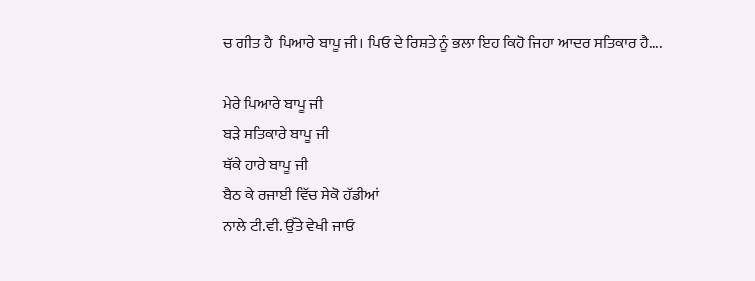ਚ ਗੀਤ ਹੈ  ਪਿਆਰੇ ਬਾਪੂ ਜੀ। ਪਿਓ ਦੇ ਰਿਸ਼ਤੇ ਨੂੰ ਭਲਾ ਇਹ ਕਿਹੋ ਜਿਹਾ ਆਦਰ ਸਤਿਕਾਰ ਹੈ....

ਮੇਰੇ ਪਿਆਰੇ ਬਾਪੂ ਜੀ
ਬੜੇ ਸਤਿਕਾਰੇ ਬਾਪੂ ਜੀ
ਥੱਕੇ ਹਾਰੇ ਬਾਪੂ ਜੀ
ਬੈਠ ਕੇ ਰਜਾਈ ਵਿੱਚ ਸੇਕੋ ਹੱਡੀਆਂ
ਨਾਲੇ ਟੀ.ਵੀ. ਉੱਤੇ ਵੇਖੀ ਜਾਓ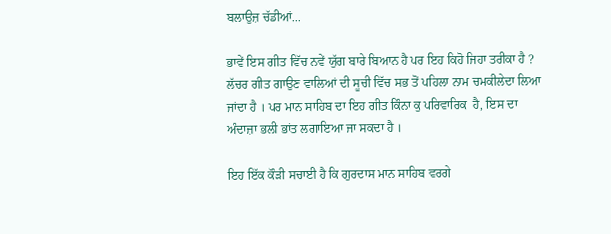ਬਲਾਉਜ਼ ਚੱਡੀਆਂ...

ਭਾਵੇਂ ਇਸ ਗੀਤ ਵਿੱਚ ਨਵੇਂ ਯੁੱਗ ਬਾਰੇ ਬਿਆਨ ਹੈ ਪਰ ਇਹ ਕਿਹੋ ਜਿਹਾ ਤਰੀਕਾ ਹੈ ? ਲੱਚਰ ਗੀਤ ਗਾਉਣ ਵਾਲਿਆਂ ਦੀ ਸੂਚੀ ਵਿੱਚ ਸਭ ਤੋਂ ਪਹਿਲਾ ਨਾਮ ਚਮਕੀਲੇਦਾ ਲਿਆ ਜਾਂਦਾ ਹੈ । ਪਰ ਮਾਨ ਸਾਹਿਬ ਦਾ ਇਹ ਗੀਤ ਕਿੰਨਾ ਕੁ ਪਰਿਵਾਰਿਕ  ਹੈ, ਇਸ ਦਾ ਅੰਦਾਜ਼ਾ ਭਲੀ ਭਾਂਤ ਲਗਾਇਆ ਜਾ ਸਕਦਾ ਹੈ ।

ਇਹ ਇੱਕ ਕੌੜੀ ਸਚਾਈ ਹੈ ਕਿ ਗੁਰਦਾਸ ਮਾਨ ਸਾਹਿਬ ਵਰਗੇ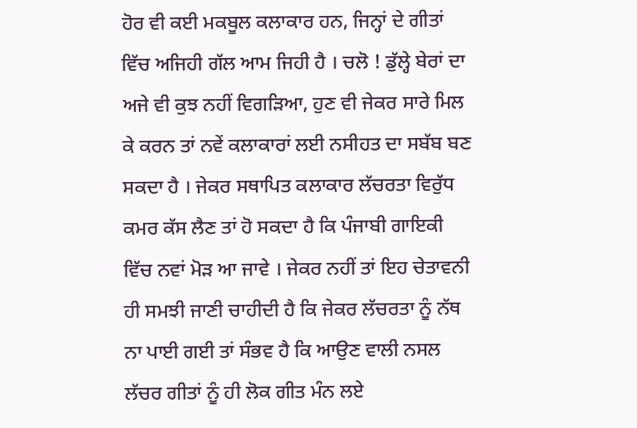ਹੋਰ ਵੀ ਕਈ ਮਕਬੂਲ ਕਲਾਕਾਰ ਹਨ, ਜਿਨ੍ਹਾਂ ਦੇ ਗੀਤਾਂ ਵਿੱਚ ਅਜਿਹੀ ਗੱਲ ਆਮ ਜਿਹੀ ਹੈ । ਚਲੋ ! ਡੁੱਲ੍ਹੇ ਬੇਰਾਂ ਦਾ ਅਜੇ ਵੀ ਕੁਝ ਨਹੀਂ ਵਿਗੜਿਆ, ਹੁਣ ਵੀ ਜੇਕਰ ਸਾਰੇ ਮਿਲ ਕੇ ਕਰਨ ਤਾਂ ਨਵੇਂ ਕਲਾਕਾਰਾਂ ਲਈ ਨਸੀਹਤ ਦਾ ਸਬੱਬ ਬਣ ਸਕਦਾ ਹੈ । ਜੇਕਰ ਸਥਾਪਿਤ ਕਲਾਕਾਰ ਲੱਚਰਤਾ ਵਿਰੁੱਧ ਕਮਰ ਕੱਸ ਲੈਣ ਤਾਂ ਹੋ ਸਕਦਾ ਹੈ ਕਿ ਪੰਜਾਬੀ ਗਾਇਕੀ ਵਿੱਚ ਨਵਾਂ ਮੋੜ ਆ ਜਾਵੇ । ਜੇਕਰ ਨਹੀਂ ਤਾਂ ਇਹ ਚੇਤਾਵਨੀ ਹੀ ਸਮਝੀ ਜਾਣੀ ਚਾਹੀਦੀ ਹੈ ਕਿ ਜੇਕਰ ਲੱਚਰਤਾ ਨੂੰ ਨੱਥ ਨਾ ਪਾਈ ਗਈ ਤਾਂ ਸੰਭਵ ਹੈ ਕਿ ਆਉਣ ਵਾਲੀ ਨਸਲ ਲੱਚਰ ਗੀਤਾਂ ਨੂੰ ਹੀ ਲੋਕ ਗੀਤ ਮੰਨ ਲਏ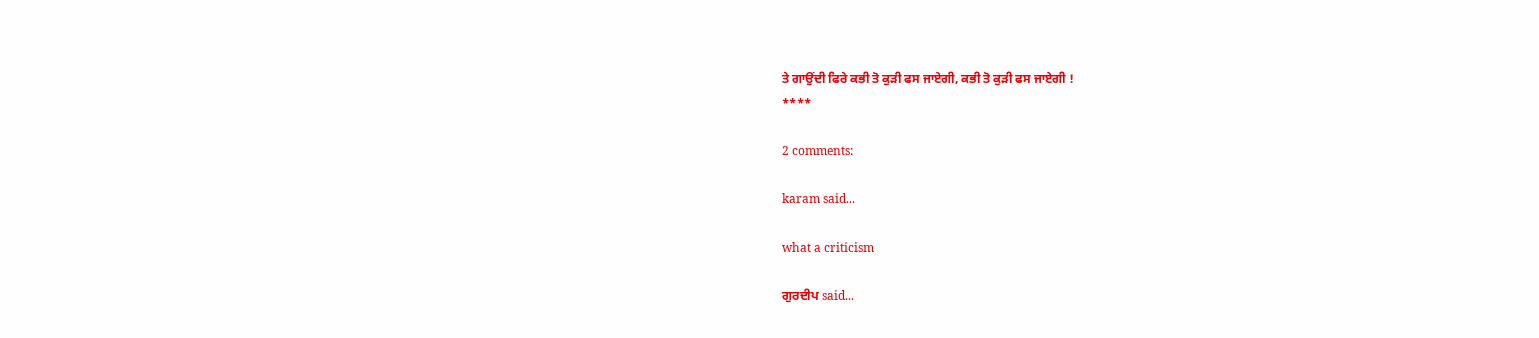ਤੇ ਗਾਉਂਦੀ ਫਿਰੇ ਕਭੀ ਤੋ ਕੁੜੀ ਫਸ ਜਾਏਗੀ, ਕਭੀ ਤੋ ਕੁੜੀ ਫਸ ਜਾਏਗੀ !
****

2 comments:

karam said...

what a criticism

ਗੁਰਦੀਪ said...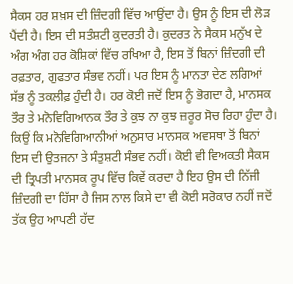ਸੈਕਸ ਹਰ ਸ਼ਖ਼ਸ ਦੀ ਜ਼ਿੰਦਗੀ ਵਿੱਚ ਆਉਂਦਾ ਹੈ। ਉਸ ਨੂੰ ਇਸ ਦੀ ਲੋੜ ਪੈਂਦੀ ਹੈ। ਇਸ ਦੀ ਸਤੰਸ਼ਟੀ ਕੁਦਰਤੀ ਹੈ। ਕੁਦਰਤ ਨੇ ਸੈਕਸ ਮਨੁੱਖ ਦੇ ਅੰਗ ਅੰਗ ਹਰ ਕੋਸ਼ਿਕਾਂ ਵਿੱਚ ਰਖਿਆ ਹੈ, ਇਸ ਤੋਂ ਬਿਨਾਂ ਜ਼ਿੰਦਗੀ ਦੀ ਰਫ਼ਤਾਰ, ਗੁਫਤਾਰ ਸੰਭਵ ਨਹੀਂ। ਪਰ ਇਸ ਨੂੰ ਮਾਨਤਾ ਦੇਣ ਲਗਿਆਂ ਸੱਭ ਨੂੰ ਤਕਲੀਫ਼ ਹੁੰਦੀ ਹੈ। ਹਰ ਕੋਈ ਜਦੋਂ ਇਸ ਨੂੰ ਭੋਗਦਾ ਹੈ, ਮਾਨਸਕ ਤੌਰ ਤੇ ਮਨੋਵਿਗਿਆਨਕ ਤੌਰ ਤੇ ਕੁਝ ਨਾ ਕੁਝ ਜ਼ਰੂਰ ਸੋਚ ਰਿਹਾ ਹੁੰਦਾ ਹੈ। ਕਿਉਂ ਕਿ ਮਨੋਵਿਗਿਆਨੀਆਂ ਅਨੁਸਾਰ ਮਾਨਸਕ ਅਵਸਥਾ ਤੋਂ ਬਿਨਾਂ ਇਸ ਦੀ ਉਤਜਨਾ ਤੇ ਸੰਤੁਸ਼ਟੀ ਸੰਭਵ ਨਹੀਂ। ਕੋਈ ਵੀ ਵਿਅਕਤੀ ਸੈਕਸ ਦੀ ਤ੍ਰਿਪਤੀ ਮਾਨਸਕ ਰੂਪ ਵਿੱਚ ਕਿਵੇਂ ਕਰਦਾ ਹੈ ਇਹ ਉਸ ਦੀ ਨਿੱਜੀ ਜ਼ਿੰਦਗੀ ਦਾ ਹਿੱਸਾ ਹੈ ਜਿਸ ਨਾਲ ਕਿਸੇ ਦਾ ਵੀ ਕੋਈ ਸਰੋਕਾਰ ਨਹੀਂ ਜਦੋਂ ਤੱਕ ਉਹ ਆਪਣੀ ਹੱਦ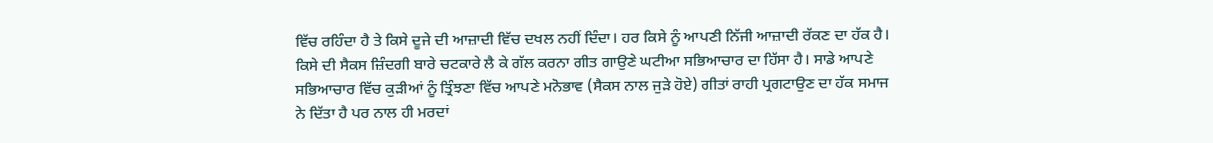ਵਿੱਚ ਰਹਿੰਦਾ ਹੈ ਤੇ ਕਿਸੇ ਦੂਜੇ ਦੀ ਆਜ਼ਾਦੀ ਵਿੱਚ ਦਖਲ ਨਹੀਂ ਦਿੰਦਾ। ਹਰ ਕਿਸੇ ਨੂੰ ਆਪਣੀ ਨਿੱਜੀ ਆਜ਼ਾਦੀ ਰੱਕਣ ਦਾ ਹੱਕ ਹੈ। ਕਿਸੇ ਦੀ ਸੈਕਸ ਜ਼ਿੰਦਗੀ ਬਾਰੇ ਚਟਕਾਰੇ ਲੈ ਕੇ ਗੱਲ ਕਰਨਾ ਗੀਤ ਗਾਉਣੇ ਘਟੀਆ ਸਭਿਆਚਾਰ ਦਾ ਹਿੱਸਾ ਹੈ। ਸਾਡੇ ਆਪਣੇ ਸਭਿਆਚਾਰ ਵਿੱਚ ਕੁੜੀਆਂ ਨੂੰ ਤ੍ਰਿੰਝਣਾ ਵਿੱਚ ਆਪਣੇ ਮਨੋਭਾਵ (ਸੈਕਸ ਨਾਲ ਜੁੜੇ ਹੋਏ) ਗੀਤਾਂ ਰਾਹੀ ਪ੍ਰਗਟਾਉਣ ਦਾ ਹੱਕ ਸਮਾਜ ਨੇ ਦਿੱਤਾ ਹੈ ਪਰ ਨਾਲ ਹੀ ਮਰਦਾਂ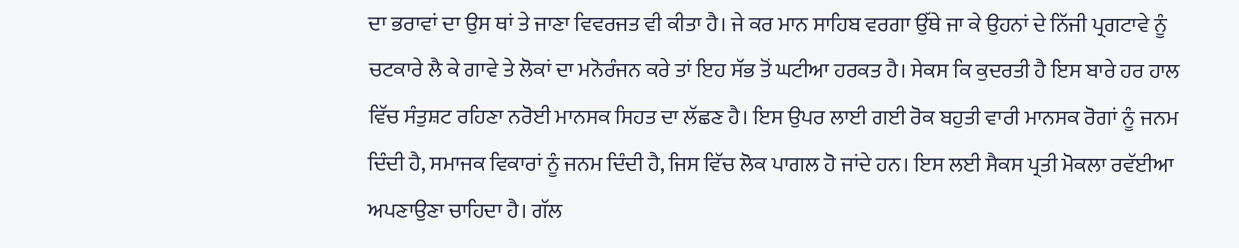ਦਾ ਭਰਾਵਾਂ ਦਾ ਉਸ ਥਾਂ ਤੇ ਜਾਣਾ ਵਿਵਰਜਤ ਵੀ ਕੀਤਾ ਹੈ। ਜੇ ਕਰ ਮਾਨ ਸਾਹਿਬ ਵਰਗਾ ਉੱਥੇ ਜਾ ਕੇ ਉਹਨਾਂ ਦੇ ਨਿੱਜੀ ਪ੍ਰਗਟਾਵੇ ਨੂੰ ਚਟਕਾਰੇ ਲੈ ਕੇ ਗਾਵੇ ਤੇ ਲੋਕਾਂ ਦਾ ਮਨੋਰੰਜਨ ਕਰੇ ਤਾਂ ਇਹ ਸੱਭ ਤੋਂ ਘਟੀਆ ਹਰਕਤ ਹੈ। ਸੇਕਸ ਕਿ ਕੁਦਰਤੀ ਹੈ ਇਸ ਬਾਰੇ ਹਰ ਹਾਲ ਵਿੱਚ ਸੰਤੁਸ਼ਟ ਰਹਿਣਾ ਨਰੋਈ ਮਾਨਸਕ ਸਿਹਤ ਦਾ ਲੱਛਣ ਹੈ। ਇਸ ਉਪਰ ਲਾਈ ਗਈ ਰੋਕ ਬਹੁਤੀ ਵਾਰੀ ਮਾਨਸਕ ਰੋਗਾਂ ਨੂੰ ਜਨਮ ਦਿੰਦੀ ਹੈ, ਸਮਾਜਕ ਵਿਕਾਰਾਂ ਨੂੰ ਜਨਮ ਦਿੰਦੀ ਹੈ, ਜਿਸ ਵਿੱਚ ਲੋਕ ਪਾਗਲ ਹੋ ਜਾਂਦੇ ਹਨ। ਇਸ ਲਈ ਸੈਕਸ ਪ੍ਰਤੀ ਮੋਕਲਾ ਰਵੱਈਆ ਅਪਣਾਉਣਾ ਚਾਹਿਦਾ ਹੈ। ਗੱਲ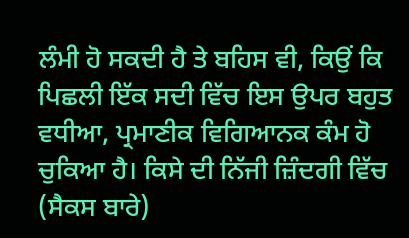ਲੰਮੀ ਹੋ ਸਕਦੀ ਹੈ ਤੇ ਬਹਿਸ ਵੀ, ਕਿਉਂ ਕਿ ਪਿਛਲੀ ਇੱਕ ਸਦੀ ਵਿੱਚ ਇਸ ਉਪਰ ਬਹੁਤ ਵਧੀਆ, ਪ੍ਰਮਾਣੀਕ ਵਿਗਿਆਨਕ ਕੰਮ ਹੋ ਚੁਕਿਆ ਹੈ। ਕਿਸੇ ਦੀ ਨਿੱਜੀ ਜ਼ਿੰਦਗੀ ਵਿੱਚ (ਸੈਕਸ ਬਾਰੇ)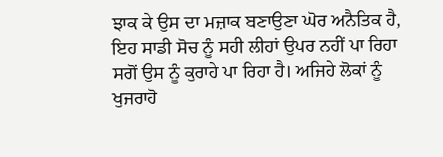ਝਾਕ ਕੇ ਉਸ ਦਾ ਮਜ਼ਾਕ ਬਣਾਉਣਾ ਘੋਰ ਅਨੈਤਿਕ ਹੈ, ਇਹ ਸਾਡੀ ਸੋਚ ਨੂੰ ਸਹੀ ਲੀਹਾਂ ਉਪਰ ਨਹੀਂ ਪਾ ਰਿਹਾ ਸਗੋਂ ਉਸ ਨੂੰ ਕੁਰਾਹੇ ਪਾ ਰਿਹਾ ਹੈ। ਅਜਿਹੇ ਲੋਕਾਂ ਨੂੰ ਖੁਜਰਾਹੋ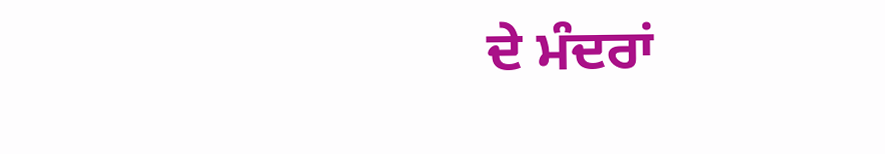ਦੇ ਮੰਦਰਾਂ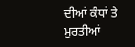ਦੀਆਂ ਕੰਧਾਂ ਤੇ ਮੁਰਤੀਆਂ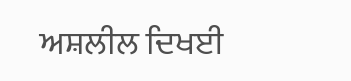ਅਸ਼ਲੀਲ ਦਿਖਈ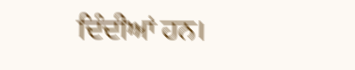ਦਿੰਦੀਆਂ ਹਨ।